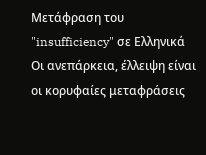Μετάφραση του "insufficiency" σε Ελληνικά
Οι ανεπάρκεια, έλλειψη είναι οι κορυφαίες μεταφράσεις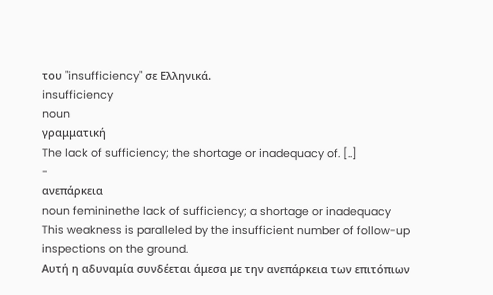του "insufficiency" σε Ελληνικά.
insufficiency
noun
γραμματική
The lack of sufficiency; the shortage or inadequacy of. [..]
-
ανεπάρκεια
noun femininethe lack of sufficiency; a shortage or inadequacy
This weakness is paralleled by the insufficient number of follow-up inspections on the ground.
Αυτή η αδυναμία συνδέεται άμεσα με την ανεπάρκεια των επιτόπιων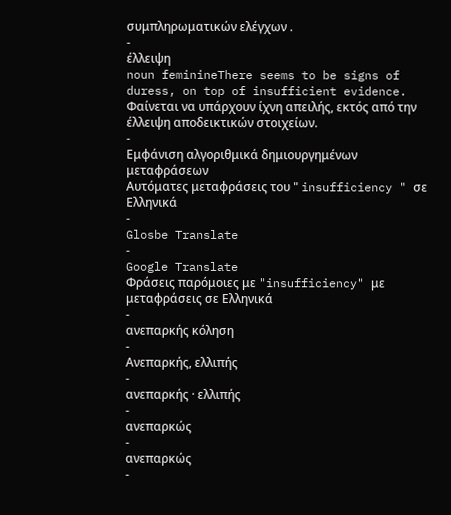συμπληρωματικών ελέγχων .
-
έλλειψη
noun feminineThere seems to be signs of duress, on top of insufficient evidence.
Φαίνεται να υπάρχουν ίχνη απειλής, εκτός από την έλλειψη αποδεικτικών στοιχείων.
-
Εμφάνιση αλγοριθμικά δημιουργημένων μεταφράσεων
Αυτόματες μεταφράσεις του " insufficiency " σε Ελληνικά
-
Glosbe Translate
-
Google Translate
Φράσεις παρόμοιες με "insufficiency" με μεταφράσεις σε Ελληνικά
-
ανεπαρκής κόληση
-
Ανεπαρκής, ελλιπής
-
ανεπαρκής · ελλιπής
-
ανεπαρκώς
-
ανεπαρκώς
-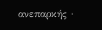ανεπαρκής ·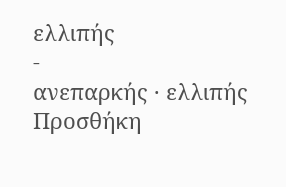ελλιπής
-
ανεπαρκής · ελλιπής
Προσθήκη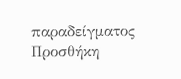παραδείγματος
Προσθήκη